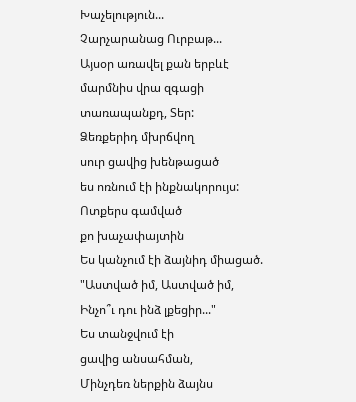Խաչելություն...
Չարչարանաց Ուրբաթ...
Այսօր առավել քան երբևէ
մարմնիս վրա զգացի
տառապանքդ, Տեր:
Ձեռքերիդ մխրճվող
սուր ցավից խենթացած
ես ոռնում էի ինքնակորույս:
Ոտքերս գամված
քո խաչափայտին
Ես կանչում էի ձայնիդ միացած.
"Աստված իմ, Աստված իմ,
Ինչո՞ւ դու ինձ լքեցիր..."
Ես տանջվում էի
ցավից անսահման,
Մինչդեռ ներքին ձայնս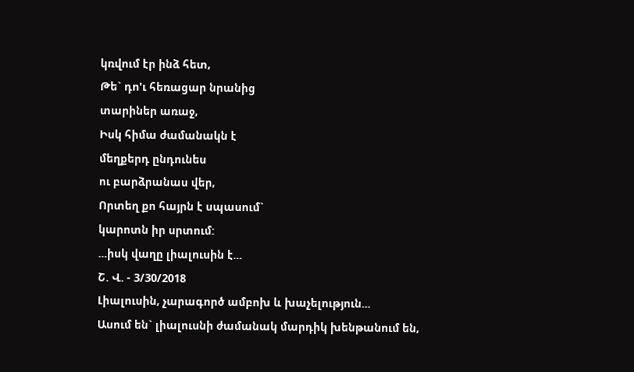կռվում էր ինձ հետ,
Թե` դո'ւ հեռացար նրանից
տարիներ առաջ,
Իսկ հիմա ժամանակն է
մեղքերդ ընդունես
ու բարձրանաս վեր,
Որտեղ քո հայրն է սպասում`
կարոտն իր սրտում:
...իսկ վաղը լիալուսին է...
Շ. Վ. - 3/30/2018
Լիալուսին, չարագործ ամբոխ և խաչելություն...
Ասում են` լիալուսնի ժամանակ մարդիկ խենթանում են,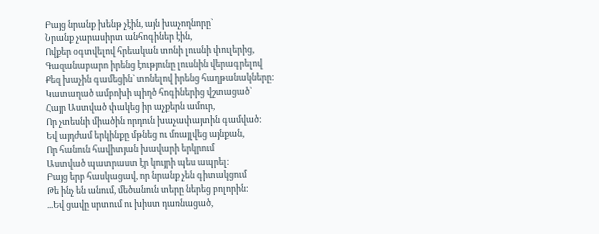Բայց նրանք խենթ չէին, այն խաչողնորը`
Նրանք չարասիրտ անհոգիներ էին,
Ովքեր օգտվելով հրեական տոնի լուսնի փուլերից,
Գազանաբարո իրենց էությունը լուսնին վերագրելով
Քեզ խաչին գամեցին` տոնելով իրենց հաղթանակները:
Կատաղած ամբոխի պիղծ հոգիներից վշտացած`
Հայր Աստված փակեց իր աչքերն ամուր,
Որ չտեսնի միածին որդուն խաչափայտին գամված:
Եվ այդժամ երկինքը մթնեց ու մռայլվեց այնքան,
Որ հանուն հավիտյան խավարի երկրում
Աստված պատրաստ էր կույրի պես ապրել։
Բայց երբ հասկացավ, որ նրանք չեն գիտակցում
Թե ինչ են անում, մեծանուն տերը ներեց բոլորին:
...Եվ ցավը սրտում ու խիստ դառնացած,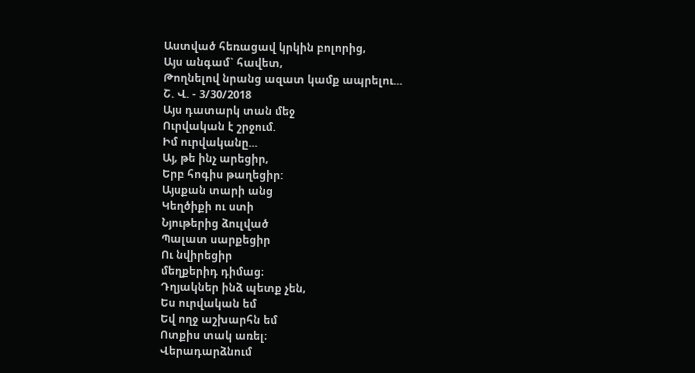Աստված հեռացավ կրկին բոլորից,
Այս անգամ` հավետ,
Թողնելով նրանց ազատ կամք ապրելու...
Շ. Վ. - 3/30/2018
Այս դատարկ տան մեջ
Ուրվական է շրջում.
Իմ ուրվականը...
Այ, թե ինչ արեցիր,
Երբ հոգիս թաղեցիր:
Այսքան տարի անց
Կեղծիքի ու ստի
Նյութերից ձուլված
Պալատ սարքեցիր
Ու նվիրեցիր
մեղքերիդ դիմաց։
Դղյակներ ինձ պետք չեն,
Ես ուրվական եմ
Եվ ողջ աշխարհն եմ
Ոտքիս տակ առել։
Վերադարձնում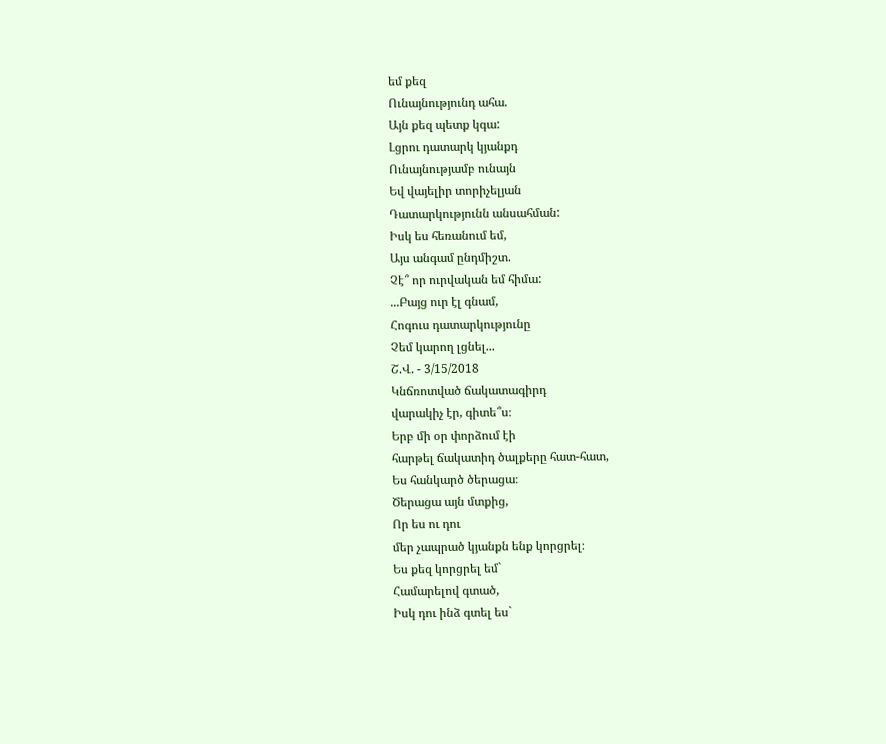եմ քեզ
Ունայնությունդ ահա.
Այն քեզ պետք կգա:
Լցրու դատարկ կյանքդ
Ունայնությամբ ունայն
Եվ վայելիր տորիչելյան
Դատարկությունն անսահման:
Իսկ ես հեռանում եմ,
Այս անգամ ընդմիշտ.
Չէ՞ որ ուրվական եմ հիմա:
...Բայց ուր էլ գնամ,
Հոգուս դատարկությունը
Չեմ կարող լցնել...
Շ.Վ. - 3/15/2018
Կնճռոտված ճակատագիրդ
վարակիչ էր, գիտե՞ս։
Երբ մի օր փորձում էի
հարթել ճակատիդ ծալքերը հատ-հատ,
Ես հանկարծ ծերացա։
Ծերացա այն մտքից,
Որ ես ու դու
մեր չապրած կյանքն ենք կորցրել։
Ես քեզ կորցրել եմ`
Համարելով գտած,
Իսկ դու ինձ գտել ես`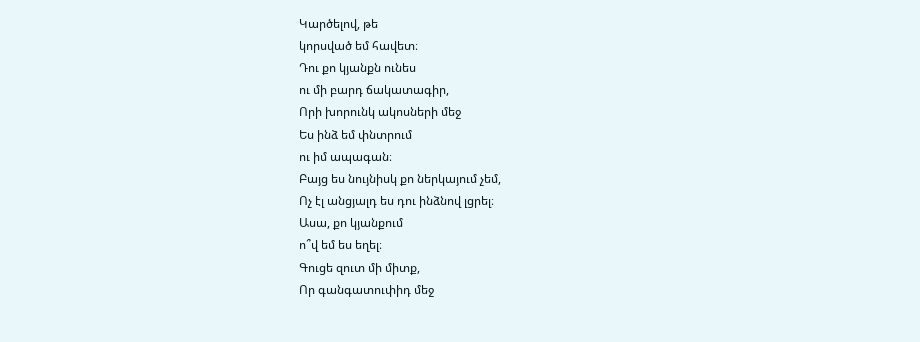Կարծելով, թե
կորսված եմ հավետ։
Դու քո կյանքն ունես
ու մի բարդ ճակատագիր,
Որի խորունկ ակոսների մեջ
Ես ինձ եմ փնտրում
ու իմ ապագան։
Բայց ես նույնիսկ քո ներկայում չեմ,
Ոչ էլ անցյալդ ես դու ինձնով լցրել։
Ասա, քո կյանքում
ո՞վ եմ ես եղել։
Գուցե զուտ մի միտք,
Որ գանգատուփիդ մեջ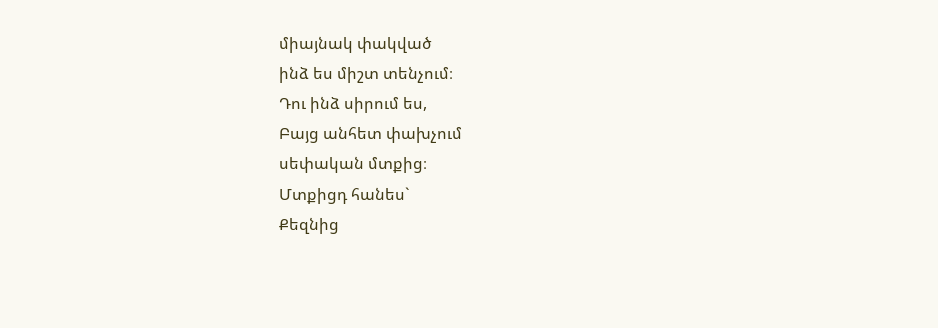միայնակ փակված
ինձ ես միշտ տենչում։
Դու ինձ սիրում ես,
Բայց անհետ փախչում
սեփական մտքից։
Մտքիցդ հանես`
Քեզնից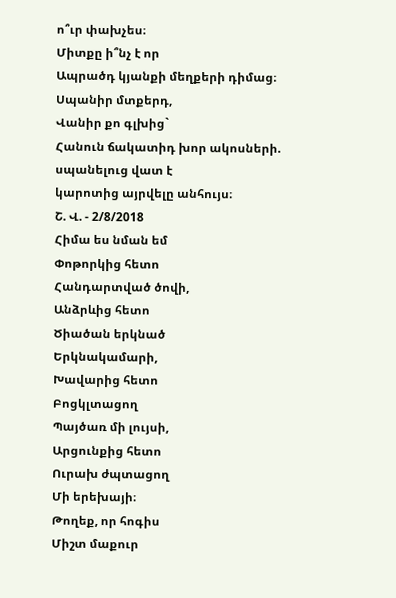ո՞ւր փախչես։
Միտքը ի՞նչ է որ
Ապրածդ կյանքի մեղքերի դիմաց։
Սպանիր մտքերդ,
Վանիր քո գլխից`
Հանուն ճակատիդ խոր ակոսների.
սպանելուց վատ է
կարոտից այրվելը անհույս։
Շ. Վ. - 2/8/2018
Հիմա ես նման եմ
Փոթորկից հետո
Հանդարտված ծովի,
Անձրևից հետո
Ծիածան երկնած
Երկնակամարի,
Խավարից հետո
Բոցկլտացող
Պայծառ մի լույսի,
Արցունքից հետո
Ուրախ ժպտացող
Մի երեխայի։
Թողեք, որ հոգիս
Միշտ մաքուր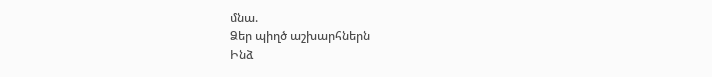մնա.
Ձեր պիղծ աշխարհներն
Ինձ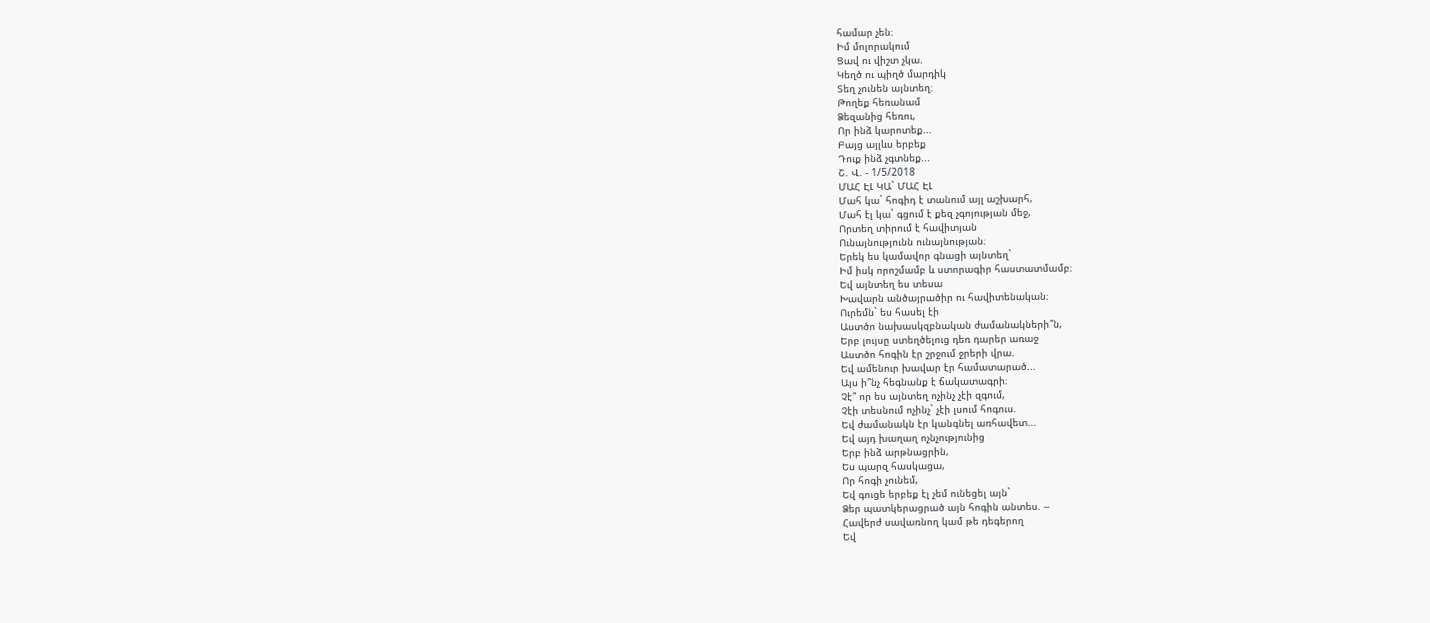համար չեն։
Իմ մոլորակում
Ցավ ու վիշտ չկա.
Կեղծ ու պիղծ մարդիկ
Տեղ չունեն այնտեղ։
Թողեք հեռանամ
Ձեզանից հեռու,
Որ ինձ կարոտեք...
Բայց այլևս երբեք
Դուք ինձ չգտնեք...
Շ. Վ. - 1/5/2018
ՄԱՀ ԷԼ ԿԱ` ՄԱՀ ԷԼ
Մահ կա` հոգիդ է տանում այլ աշխարհ,
Մահ էլ կա` գցում է քեզ չգոյության մեջ,
Որտեղ տիրում է հավիտյան
Ունայնությունն ունայնության։
Երեկ ես կամավոր գնացի այնտեղ`
Իմ իսկ որոշմամբ և ստորագիր հաստատմամբ։
Եվ այնտեղ ես տեսա
Խավարն անծայրածիր ու հավիտենական։
Ուրեմն` ես հասել էի
Աստծո նախասկզբնական ժամանակների՞ն,
Երբ լույսը ստեղծելուց դեռ դարեր առաջ
Աստծո հոգին էր շրջում ջրերի վրա.
Եվ ամենուր խավար էր համատարած...
Այս ի՞նչ հեգնանք է ճակատագրի։
Չէ՞ որ ես այնտեղ ոչինչ չէի զգում,
Չէի տեսնում ոչինչ` չէի լսում հոգուս.
Եվ ժամանակն էր կանգնել առհավետ...
Եվ այդ խաղաղ ոչնչությունից
Երբ ինձ արթնացրին,
Ես պարզ հասկացա,
Որ հոգի չունեմ,
Եվ գուցե երբեք էլ չեմ ունեցել այն`
Ձեր պատկերացրած այն հոգին անտես. --
Հավերժ սավառնող կամ թե դեգերող
Եվ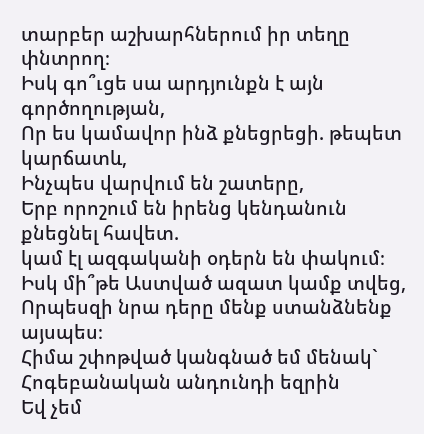տարբեր աշխարհներում իր տեղը փնտրող։
Իսկ գո՞ւցե սա արդյունքն է այն գործողության,
Որ ես կամավոր ինձ քնեցրեցի. թեպետ կարճատև,
Ինչպես վարվում են շատերը,
Երբ որոշում են իրենց կենդանուն քնեցնել հավետ.
կամ էլ ազգականի օդերն են փակում։
Իսկ մի՞թե Աստված ազատ կամք տվեց,
Որպեսզի նրա դերը մենք ստանձնենք այսպես։
Հիմա շփոթված կանգնած եմ մենակ`
Հոգեբանական անդունդի եզրին
Եվ չեմ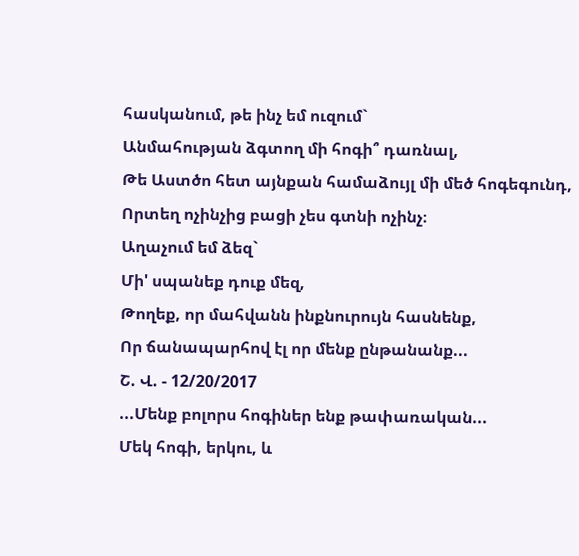հասկանում, թե ինչ եմ ուզում`
Անմահության ձգտող մի հոգի՞ դառնալ,
Թե Աստծո հետ այնքան համաձույլ մի մեծ հոգեգունդ,
Որտեղ ոչինչից բացի չես գտնի ոչինչ։
Աղաչում եմ ձեզ`
Մի' սպանեք դուք մեզ,
Թողեք, որ մահվանն ինքնուրույն հասնենք,
Որ ճանապարհով էլ որ մենք ընթանանք...
Շ. Վ. - 12/20/2017
...Մենք բոլորս հոգիներ ենք թափառական...
Մեկ հոգի, երկու, և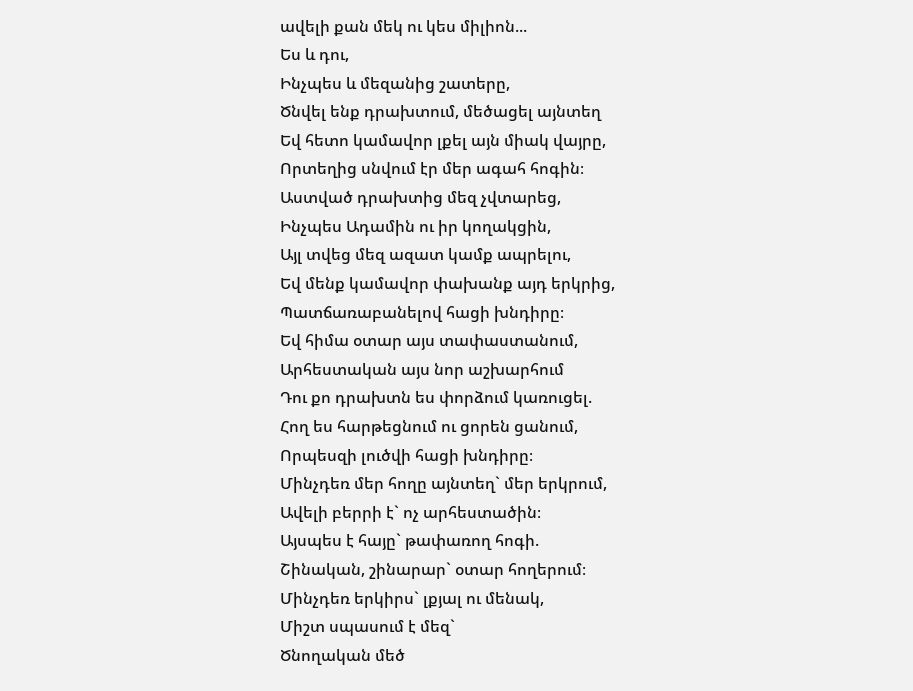ավելի քան մեկ ու կես միլիոն...
Ես և դու,
Ինչպես և մեզանից շատերը,
Ծնվել ենք դրախտում, մեծացել այնտեղ
Եվ հետո կամավոր լքել այն միակ վայրը,
Որտեղից սնվում էր մեր ագահ հոգին։
Աստված դրախտից մեզ չվտարեց,
Ինչպես Ադամին ու իր կողակցին,
Այլ տվեց մեզ ազատ կամք ապրելու,
Եվ մենք կամավոր փախանք այդ երկրից,
Պատճառաբանելով հացի խնդիրը։
Եվ հիմա օտար այս տափաստանում,
Արհեստական այս նոր աշխարհում
Դու քո դրախտն ես փորձում կառուցել.
Հող ես հարթեցնում ու ցորեն ցանում,
Որպեսզի լուծվի հացի խնդիրը։
Մինչդեռ մեր հողը այնտեղ` մեր երկրում,
Ավելի բերրի է` ոչ արհեստածին։
Այսպես է հայը` թափառող հոգի.
Շինական, շինարար` օտար հողերում։
Մինչդեռ երկիրս` լքյալ ու մենակ,
Միշտ սպասում է մեզ`
Ծնողական մեծ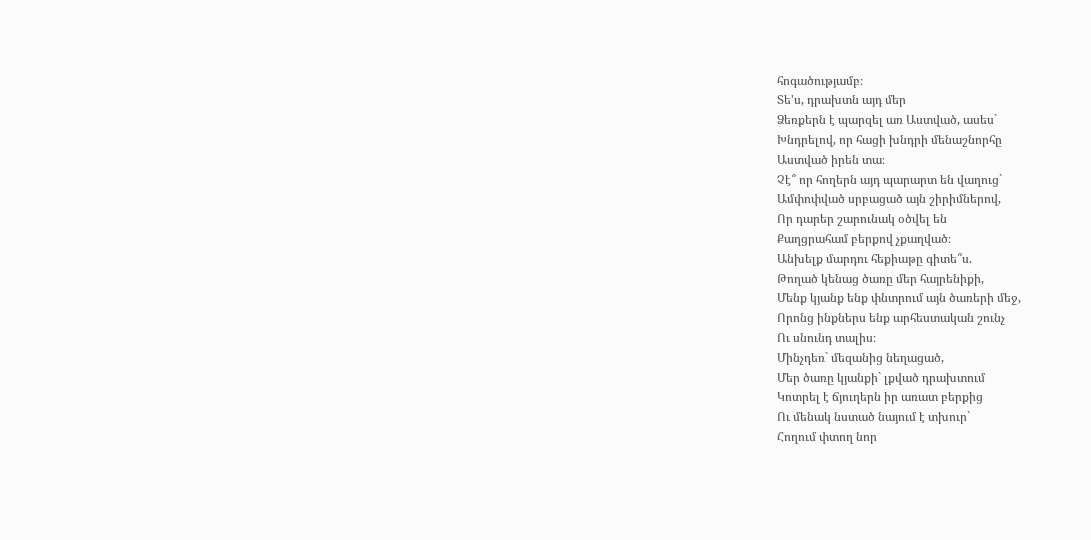հոգածությամբ։
Տե'ս, դրախտն այդ մեր
Ձեռքերն է պարզել առ Աստված, ասես`
Խնդրելով, որ հացի խնդրի մենաշնորհը
Աստված իրեն տա։
Չէ՞ որ հողերն այդ պարարտ են վաղուց`
Ամփոփված սրբացած այն շիրիմներով,
Որ դարեր շարունակ օծվել են
Քաղցրահամ բերքով չքաղված։
Անխելք մարդու հեքիաթը գիտե՞ս.
Թողած կենաց ծառը մեր հայրենիքի,
Մենք կյանք ենք փնտրում այն ծառերի մեջ,
Որոնց ինքներս ենք արհեստական շունչ
Ու սնունդ տալիս։
Մինչդեռ` մեզանից նեղացած,
Մեր ծառը կյանքի` լքված դրախտում
Կոտրել է ճյուղերն իր առատ բերքից
Ու մենակ նստած նայում է տխուր`
Հողում փտող նոր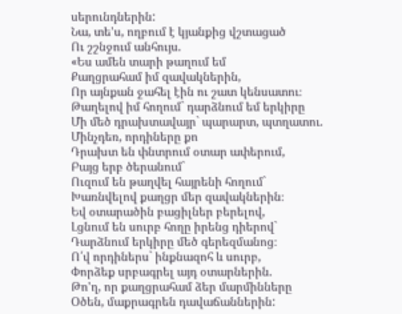սերունդներին:
Նա, տե'ս, ողբում է կյանքից վշտացած
Ու շշնջում անհույս.
«Ես ամեն տարի թաղում եմ
Քաղցրահամ իմ զավակներին,
Որ այնքան ջահել էին ու շատ կենսատու։
Թաղելով իմ հողում` դարձնում եմ երկիրը
Մի մեծ դրախտավայր` պարարտ, պտղատու.
Մինչդեռ, որդիները քո
Դրախտ են փնտրում օտար ափերում,
Բայց երբ ծերանում`
Ուզում են թաղվել հայրենի հողում`
Խառնվելով քաղցր մեր զավակներին։
Եվ օտարածին բացիլներ բերելով,
Լցնում են սուրբ հողը իրենց դիերով`
Դարձնում երկիրը մեծ գերեզմանոց։
Ո՛վ որդիներս` ինքնազոհ և սուրբ,
Փորձեք սրբագրել այդ օտարներին.
Թո'ղ, որ քաղցրահամ ձեր մարմինները
Օծեն, մաքրագրեն դավաճաններին: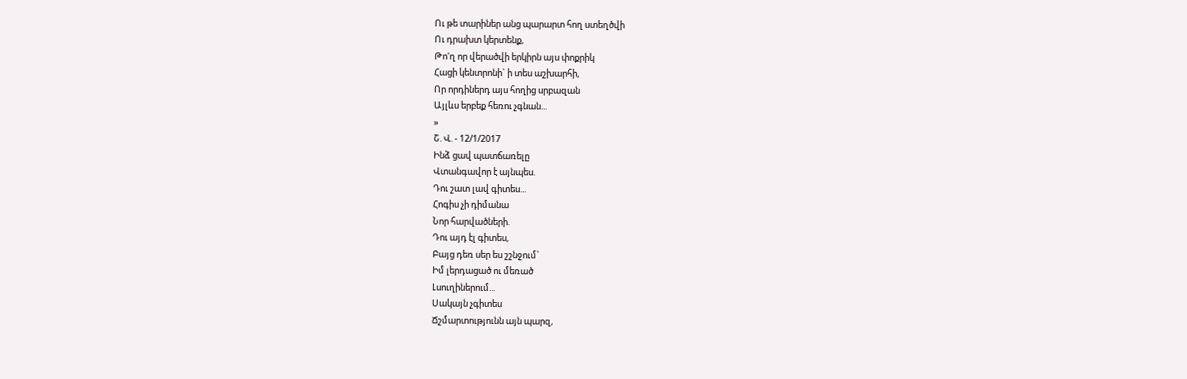Ու թե տարիներ անց պարարտ հող ստեղծվի
Ու դրախտ կերտենք,
Թո'ղ որ վերածվի երկիրն այս փոքրիկ
Հացի կենտրոնի` ի տես աշխարհի,
Որ որդիներդ այս հողից սրբազան
Այլևս երբեք հեռու չգնան...
»
Շ. Վ. - 12/1/2017
Ինձ ցավ պատճառելը
Վտանգավոր է այնպես.
Դու շատ լավ գիտես...
Հոգիս չի դիմանա
Նոր հարվածների.
Դու այդ էլ գիտես,
Բայց դեռ սեր ես շշնջում`
Իմ լերդացած ու մեռած
Լսուղիներում...
Սակայն չգիտես
Ճշմարտությունն այն պարզ,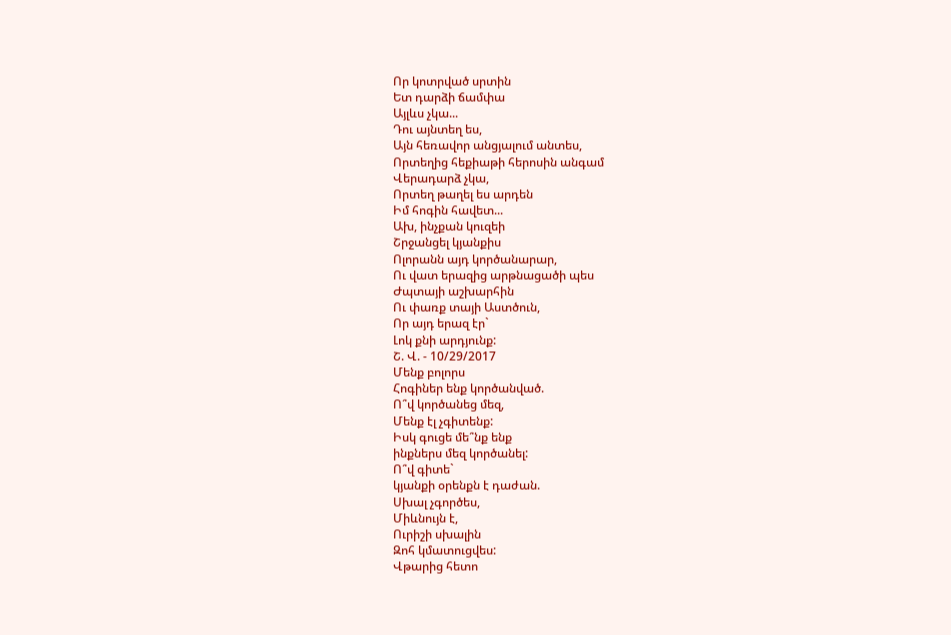Որ կոտրված սրտին
Ետ դարձի ճամփա
Այլևս չկա...
Դու այնտեղ ես,
Այն հեռավոր անցյալում անտես,
Որտեղից հեքիաթի հերոսին անգամ
Վերադարձ չկա,
Որտեղ թաղել ես արդեն
Իմ հոգին հավետ...
Ախ, ինչքան կուզեի
Շրջանցել կյանքիս
Ոլորանն այդ կործանարար,
Ու վատ երազից արթնացածի պես
Ժպտայի աշխարհին
Ու փառք տայի Աստծուն,
Որ այդ երազ էր`
Լոկ քնի արդյունք:
Շ. Վ. - 10/29/2017
Մենք բոլորս
Հոգիներ ենք կործանված.
Ո՞վ կործանեց մեզ,
Մենք էլ չգիտենք:
Իսկ գուցե մե՞նք ենք
ինքներս մեզ կործանել:
Ո՞վ գիտե`
կյանքի օրենքն է դաժան.
Սխալ չգործես,
Միևնույն է,
Ուրիշի սխալին
Զոհ կմատուցվես:
Վթարից հետո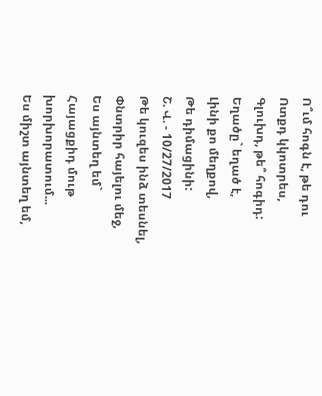Ո՞ւմ հոգն է, թե դու
Ոտքդ կկոտրես,
Գլուխդ, թե՞ հոգիդ:
Եղածը` եղած է,
Լինի քո մեղքով,
Թե դիմացինի:
Շ. Վ. - 10/27/2017
Թե կուզես ինձ տեսնել,
Փնտրիր հայելու մեջ,
Ես այնտեղ եմ`
Հայացքիդ մութ խորխորատում...
Ես միշտ այնտեղ եմ,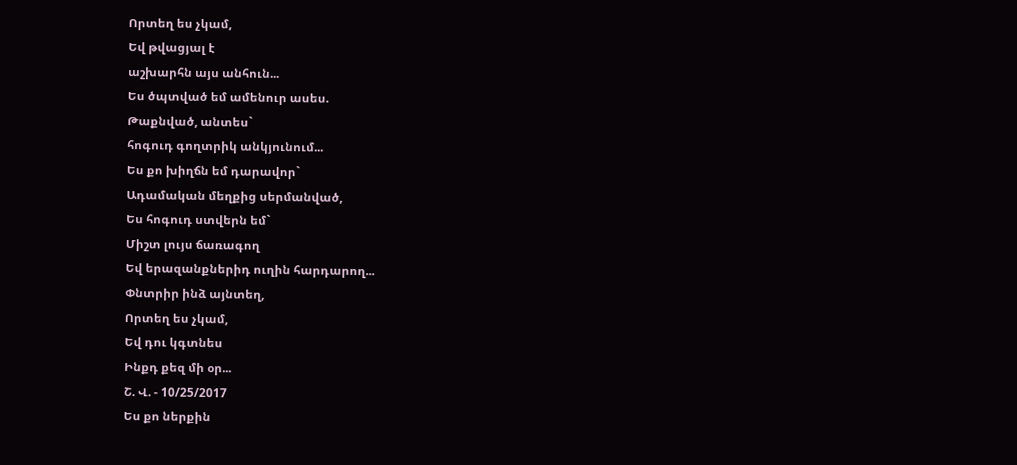Որտեղ ես չկամ,
Եվ թվացյալ է
աշխարհն այս անհուն...
Ես ծպտված եմ ամենուր ասես.
Թաքնված, անտես`
հոգուդ գողտրիկ անկյունում...
Ես քո խիղճն եմ դարավոր`
Ադամական մեղքից սերմանված,
Ես հոգուդ ստվերն եմ`
Միշտ լույս ճառագող
Եվ երազանքներիդ ուղին հարդարող...
Փնտրիր ինձ այնտեղ,
Որտեղ ես չկամ,
Եվ դու կգտնես
Ինքդ քեզ մի օր...
Շ. Վ. - 10/25/2017
Ես քո ներքին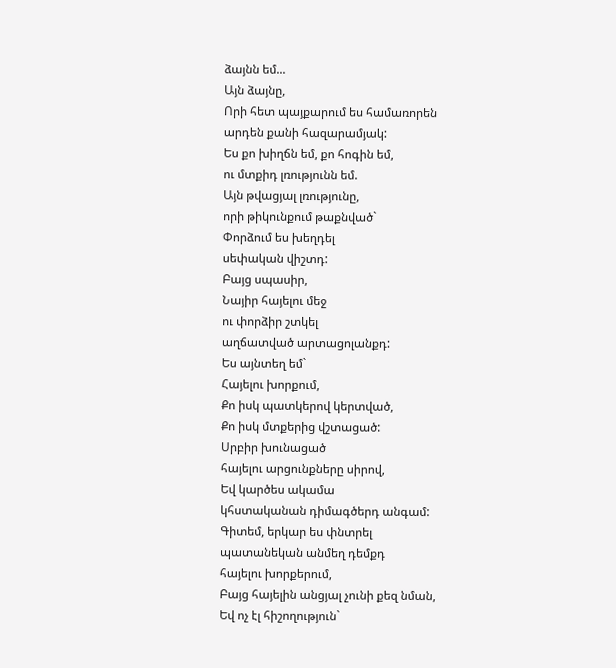ձայնն եմ...
Այն ձայնը,
Որի հետ պայքարում ես համառորեն
արդեն քանի հազարամյակ:
Ես քո խիղճն եմ, քո հոգին եմ,
ու մտքիդ լռությունն եմ.
Այն թվացյալ լռությունը,
որի թիկունքում թաքնված`
Փորձում ես խեղդել
սեփական վիշտդ:
Բայց սպասիր,
Նայիր հայելու մեջ
ու փորձիր շտկել
աղճատված արտացոլանքդ:
Ես այնտեղ եմ`
Հայելու խորքում,
Քո իսկ պատկերով կերտված,
Քո իսկ մտքերից վշտացած:
Սրբիր խունացած
հայելու արցունքները սիրով,
Եվ կարծես ակամա
կհստականան դիմագծերդ անգամ:
Գիտեմ, երկար ես փնտրել
պատանեկան անմեղ դեմքդ
հայելու խորքերում,
Բայց հայելին անցյալ չունի քեզ նման,
Եվ ոչ էլ հիշողություն`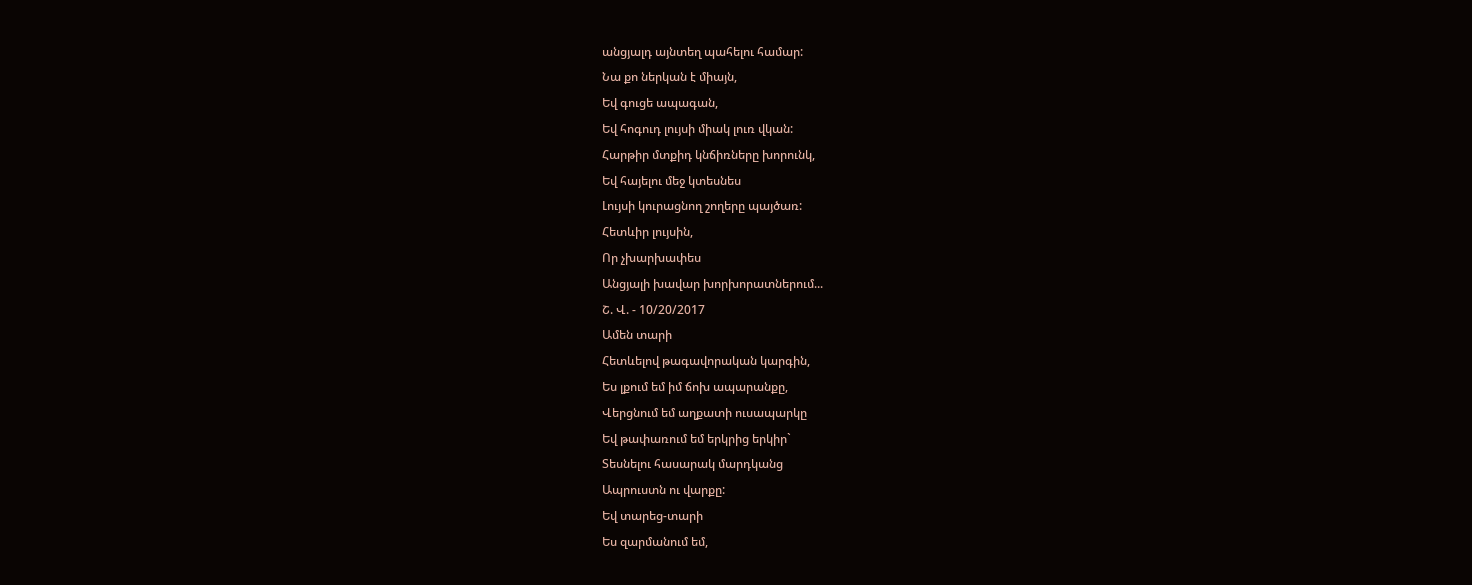անցյալդ այնտեղ պահելու համար:
Նա քո ներկան է միայն,
Եվ գուցե ապագան,
Եվ հոգուդ լույսի միակ լուռ վկան:
Հարթիր մտքիդ կնճիռները խորունկ,
Եվ հայելու մեջ կտեսնես
Լույսի կուրացնող շողերը պայծառ:
Հետևիր լույսին,
Որ չխարխափես
Անցյալի խավար խորխորատներում...
Շ. Վ. - 10/20/2017
Ամեն տարի
Հետևելով թագավորական կարգին,
Ես լքում եմ իմ ճոխ ապարանքը,
Վերցնում եմ աղքատի ուսապարկը
Եվ թափառում եմ երկրից երկիր`
Տեսնելու հասարակ մարդկանց
Ապրուստն ու վարքը:
Եվ տարեց-տարի
Ես զարմանում եմ,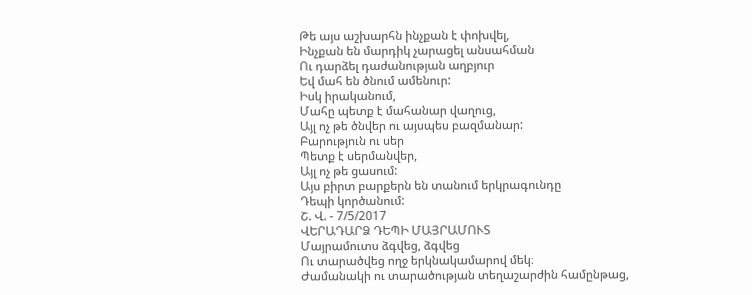Թե այս աշխարհն ինչքան է փոխվել,
Ինչքան են մարդիկ չարացել անսահման
Ու դարձել դաժանության աղբյուր
Եվ մահ են ծնում ամենուր:
Իսկ իրականում,
Մահը պետք է մահանար վաղուց,
Այլ ոչ թե ծնվեր ու այսպես բազմանար:
Բարություն ու սեր
Պետք է սերմանվեր,
Այլ ոչ թե ցասում:
Այս բիրտ բարքերն են տանում երկրագունդը
Դեպի կործանում:
Շ. Վ. - 7/5/2017
ՎԵՐԱԴԱՐՁ ԴԵՊԻ ՄԱՅՐԱՄՈՒՏ
Մայրամուտս ձգվեց, ձգվեց
Ու տարածվեց ողջ երկնակամարով մեկ։
Ժամանակի ու տարածության տեղաշարժին համընթաց,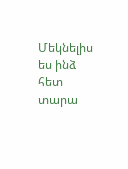Մեկնելիս ես ինձ հետ տարա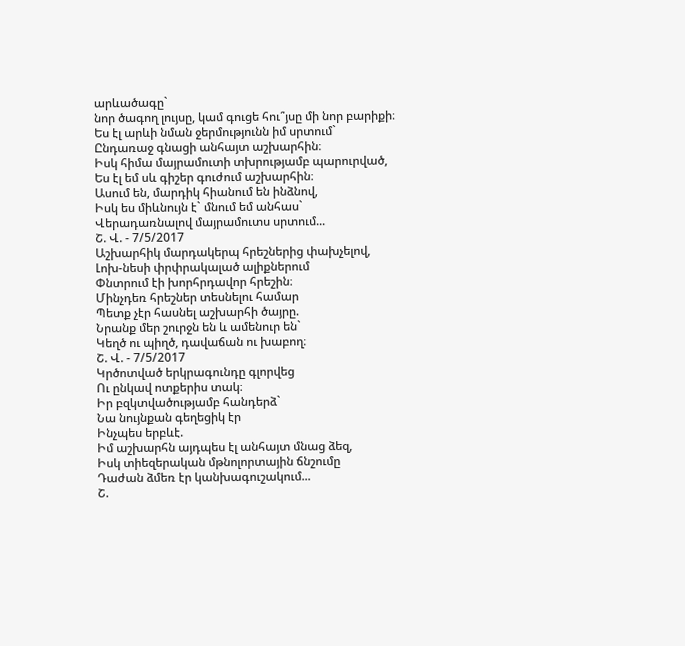արևածագը`
նոր ծագող լույսը, կամ գուցե հու՞յսը մի նոր բարիքի։
Ես էլ արևի նման ջերմությունն իմ սրտում`
Ընդառաջ գնացի անհայտ աշխարհին։
Իսկ հիմա մայրամուտի տխրությամբ պարուրված,
Ես էլ եմ սև գիշեր գուժում աշխարհին։
Ասում են, մարդիկ հիանում են ինձնով,
Իսկ ես միևնույն է` մնում եմ անհաս`
Վերադառնալով մայրամուտս սրտում...
Շ. Վ. - 7/5/2017
Աշխարհիկ մարդակերպ հրեշներից փախչելով,
Լոխ-նեսի փրփրակալած ալիքներում
Փնտրում էի խորհրդավոր հրեշին։
Մինչդեռ հրեշներ տեսնելու համար
Պետք չէր հասնել աշխարհի ծայրը.
Նրանք մեր շուրջն են և ամենուր են`
Կեղծ ու պիղծ, դավաճան ու խաբող։
Շ. Վ. - 7/5/2017
Կրծոտված երկրագունդը գլորվեց
Ու ընկավ ոտքերիս տակ։
Իր բզկտվածությամբ հանդերձ`
Նա նույնքան գեղեցիկ էր
Ինչպես երբևէ.
Իմ աշխարհն այդպես էլ անհայտ մնաց ձեզ,
Իսկ տիեզերական մթնոլորտային ճնշումը
Դաժան ձմեռ էր կանխագուշակում...
Շ.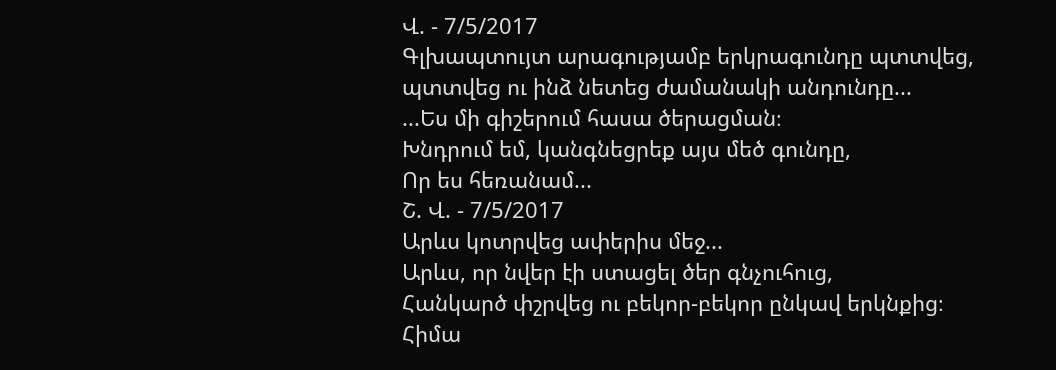Վ. - 7/5/2017
Գլխապտույտ արագությամբ երկրագունդը պտտվեց,
պտտվեց ու ինձ նետեց ժամանակի անդունդը...
...Ես մի գիշերում հասա ծերացման։
Խնդրում եմ, կանգնեցրեք այս մեծ գունդը,
Որ ես հեռանամ...
Շ. Վ. - 7/5/2017
Արևս կոտրվեց ափերիս մեջ...
Արևս, որ նվեր էի ստացել ծեր գնչուհուց,
Հանկարծ փշրվեց ու բեկոր-բեկոր ընկավ երկնքից։
Հիմա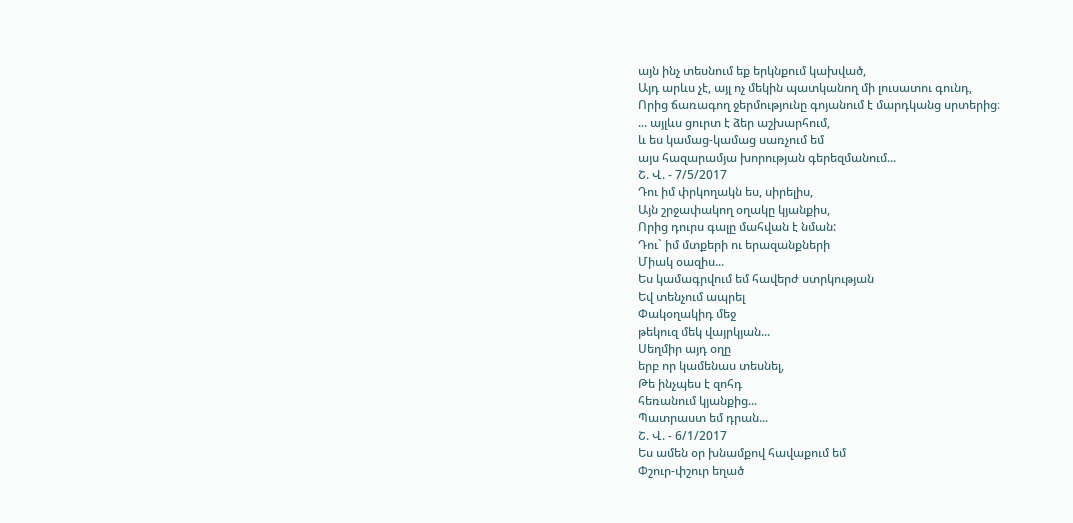այն ինչ տեսնում եք երկնքում կախված,
Այդ արևս չէ, այլ ոչ մեկին պատկանող մի լուսատու գունդ,
Որից ճառագող ջերմությունը գոյանում է մարդկանց սրտերից։
... այլևս ցուրտ է ձեր աշխարհում,
և ես կամաց-կամաց սառչում եմ
այս հազարամյա խորության գերեզմանում...
Շ. Վ. - 7/5/2017
Դու իմ փրկողակն ես, սիրելիս,
Այն շրջափակող օղակը կյանքիս,
Որից դուրս գալը մահվան է նման:
Դու` իմ մտքերի ու երազանքների
Միակ օազիս...
Ես կամագրվում եմ հավերժ ստրկության
Եվ տենչում ապրել
Փակօղակիդ մեջ
թեկուզ մեկ վայրկյան...
Սեղմիր այդ օղը
երբ որ կամենաս տեսնել,
Թե ինչպես է զոհդ
հեռանում կյանքից...
Պատրաստ եմ դրան...
Շ. Վ. - 6/1/2017
Ես ամեն օր խնամքով հավաքում եմ
Փշուր-փշուր եղած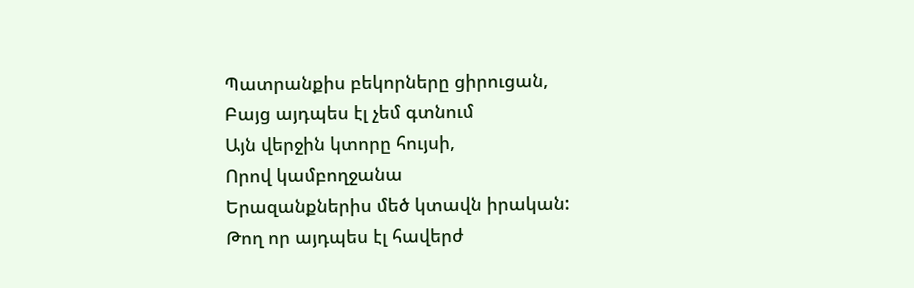Պատրանքիս բեկորները ցիրուցան,
Բայց այդպես էլ չեմ գտնում
Այն վերջին կտորը հույսի,
Որով կամբողջանա
Երազանքներիս մեծ կտավն իրական:
Թող որ այդպես էլ հավերժ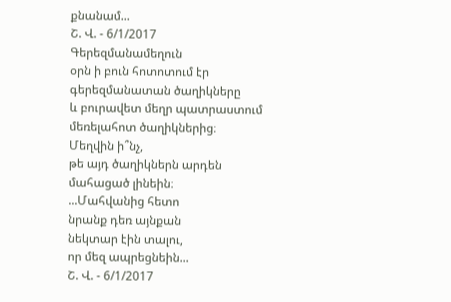քնանամ...
Շ. Վ. - 6/1/2017
Գերեզմանամեղուն
օրն ի բուն հոտոտում էր
գերեզմանատան ծաղիկները
և բուրավետ մեղր պատրաստում
մեռելահոտ ծաղիկներից։
Մեղվին ի՞նչ,
թե այդ ծաղիկներն արդեն
մահացած լինեին։
...Մահվանից հետո
նրանք դեռ այնքան
նեկտար էին տալու,
որ մեզ ապրեցնեին...
Շ. Վ. - 6/1/2017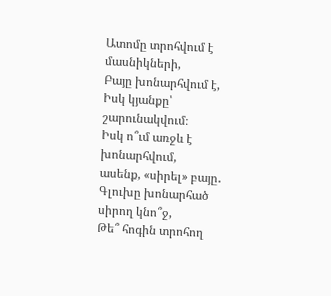Ատոմը տրոհվում է մասնիկների,
Բայը խոնարհվում է,
Իսկ կյանքը՝ շարունակվում։
Իսկ ո՞ւմ առջև է խոնարհվում,
ասենք, «սիրել» բայը․
Գլուխը խոնարհած սիրող կնո՞ջ,
Թե՞ հոգին տրոհող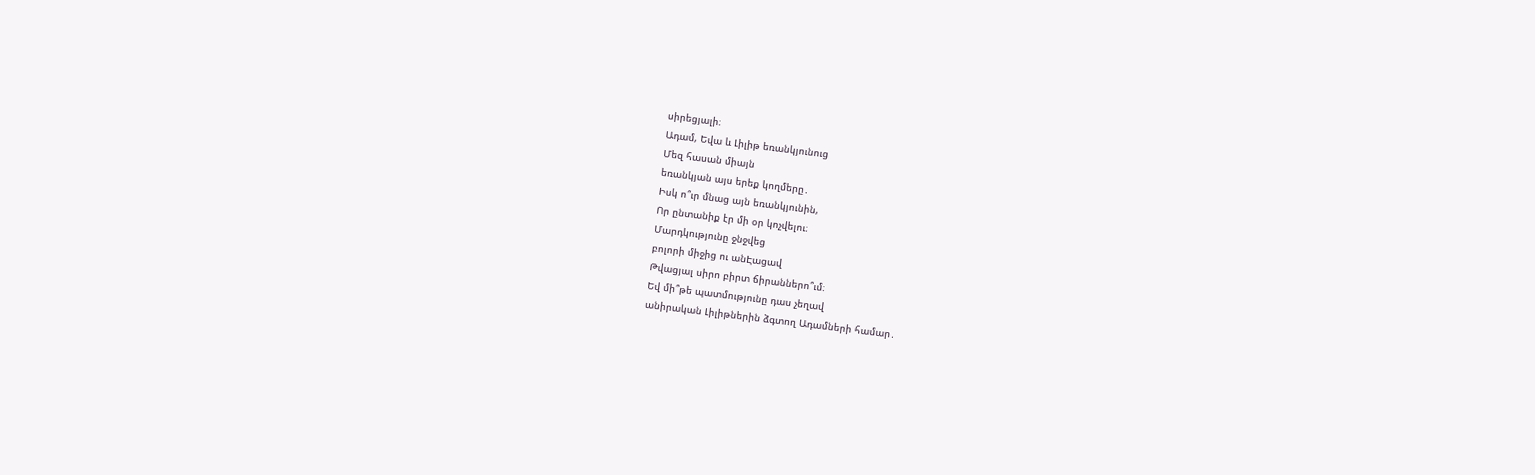սիրեցյալի։
Ադամ, Եվա և Լիլիթ եռանկյունուց
Մեզ հասան միայն
եռանկյան այս երեք կողմերը․
Իսկ ո՞ւր մնաց այն եռանկյունին,
Որ ընտանիք էր մի օր կոչվելու։
Մարդկությունը ջնջվեց
բոլորի միջից ու անԷացավ
Թվացյալ սիրո բիրտ ճիրաններո՞ւմ։
Եվ մի՞թե պատմությունը դաս չեղավ
անիրական Լիլիթներին ձգտող Ադամների համար․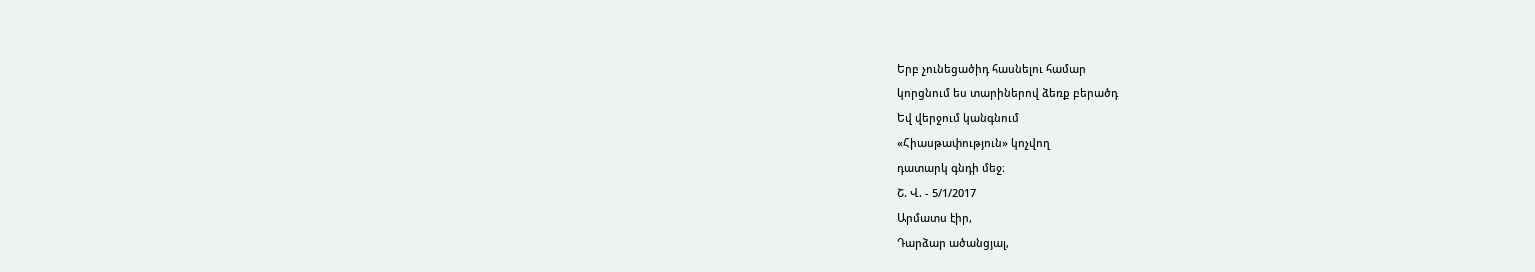Երբ չունեցածիդ հասնելու համար
կորցնում ես տարիներով ձեռք բերածդ
Եվ վերջում կանգնում
«Հիասթափություն» կոչվող
դատարկ գնդի մեջ։
Շ. Վ. - 5/1/2017
Արմատս էիր,
Դարձար ածանցյալ,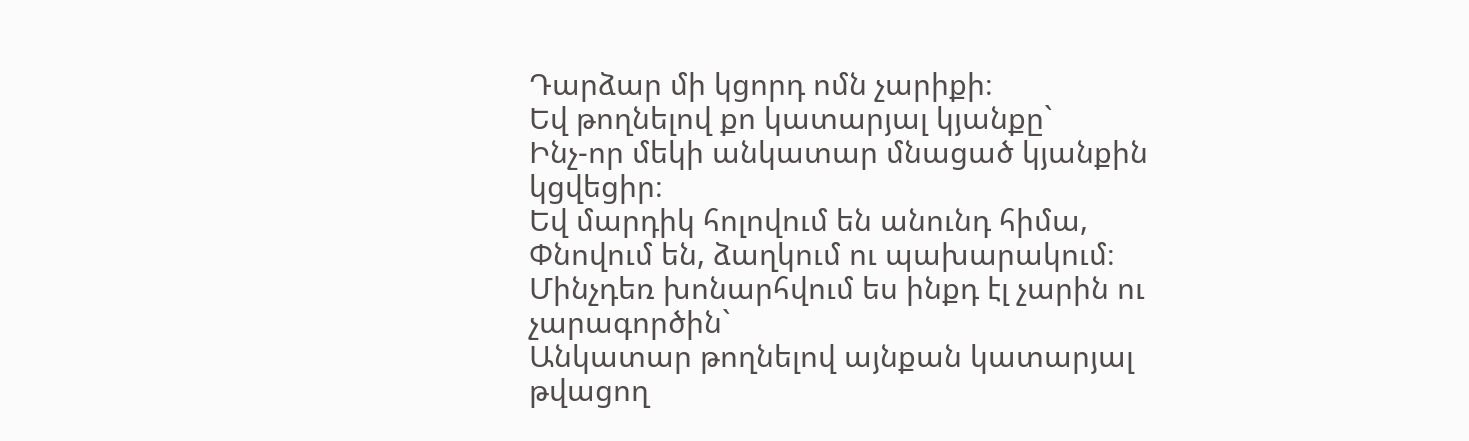Դարձար մի կցորդ ոմն չարիքի։
Եվ թողնելով քո կատարյալ կյանքը`
Ինչ-որ մեկի անկատար մնացած կյանքին կցվեցիր։
Եվ մարդիկ հոլովում են անունդ հիմա,
Փնովում են, ձաղկում ու պախարակում։
Մինչդեռ խոնարհվում ես ինքդ էլ չարին ու չարագործին`
Անկատար թողնելով այնքան կատարյալ թվացող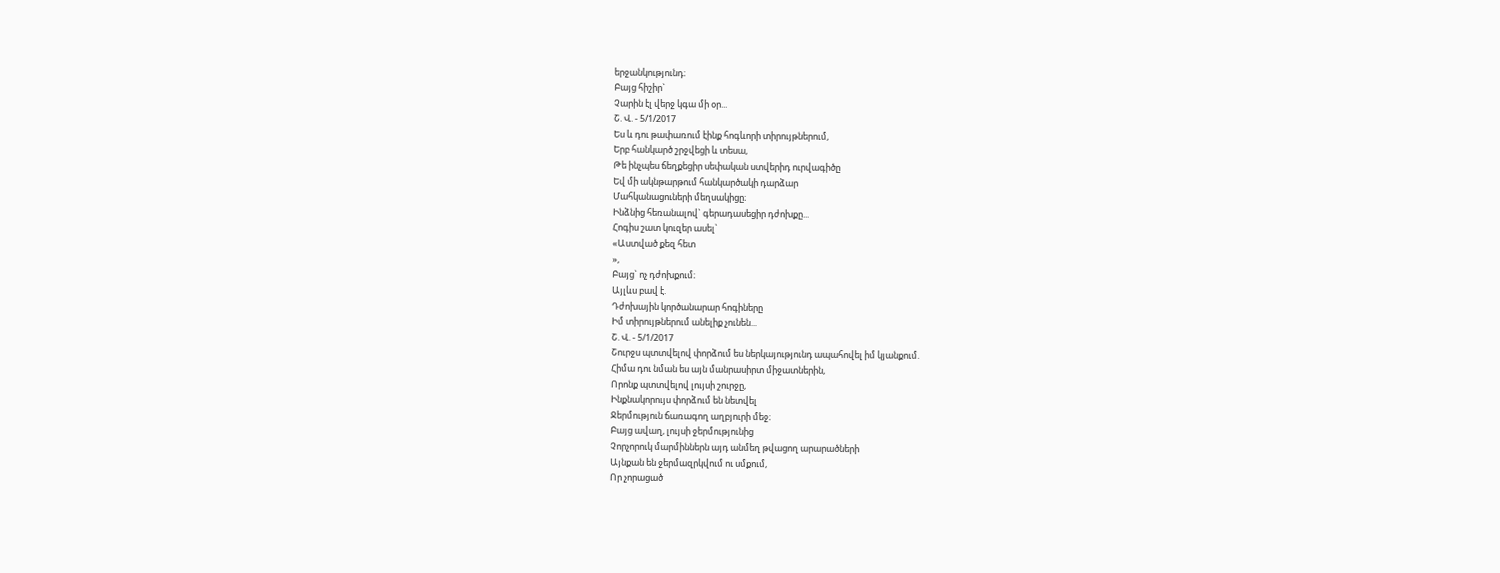երջանկությունդ։
Բայց հիշիր`
Չարին էլ վերջ կգա մի օր...
Շ. Վ. - 5/1/2017
Ես և դու թափառում էինք հոգևորի տիրույթներում,
Երբ հանկարծ շրջվեցի և տեսա,
Թե ինչպես ճեղքեցիր սեփական ստվերիդ ուրվագիծը
Եվ մի ակնթարթում հանկարծակի դարձար
Մահկանացուների մեղսակիցը։
Ինձնից հեռանալով` գերադասեցիր դժոխքը...
Հոգիս շատ կուզեր ասել`
«Աստված քեզ հետ
»,
Բայց` ոչ դժոխքում։
Այլևս բավ է.
Դժոխային կործանարար հոգիները
Իմ տիրույթներում անելիք չունեն...
Շ. Վ. - 5/1/2017
Շուրջս պտտվելով փորձում ես ներկայությունդ ապահովել իմ կյանքում.
Հիմա դու նման ես այն մանրասիրտ միջատներին,
Որոնք պտտվելով լույսի շուրջը,
Ինքնակորույս փորձում են նետվել
Ջերմություն ճառագող աղբյուրի մեջ։
Բայց ավաղ, լույսի ջերմությունից
Չորչորուկ մարմիններն այդ անմեղ թվացող արարածների
Այնքան են ջերմազրկվում ու սմքում,
Որ չորացած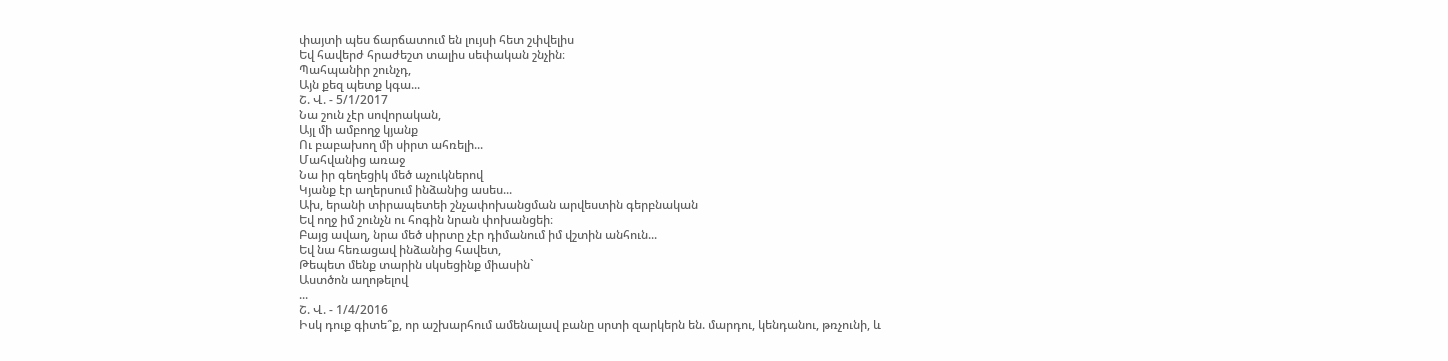փայտի պես ճարճատում են լույսի հետ շփվելիս
Եվ հավերժ հրաժեշտ տալիս սեփական շնչին։
Պահպանիր շունչդ,
Այն քեզ պետք կգա...
Շ. Վ. - 5/1/2017
Նա շուն չէր սովորական,
Այլ մի ամբողջ կյանք
Ու բաբախող մի սիրտ ահռելի...
Մահվանից առաջ
Նա իր գեղեցիկ մեծ աչուկներով
Կյանք էր աղերսում ինձանից ասես...
Ախ, երանի տիրապետեի շնչափոխանցման արվեստին գերբնական
Եվ ողջ իմ շունչն ու հոգին նրան փոխանցեի։
Բայց ավաղ, նրա մեծ սիրտը չէր դիմանում իմ վշտին անհուն...
Եվ նա հեռացավ ինձանից հավետ,
Թեպետ մենք տարին սկսեցինք միասին`
Աստծոն աղոթելով
...
Շ. Վ. - 1/4/2016
Իսկ դուք գիտե՞ք, որ աշխարհում ամենալավ բանը սրտի զարկերն են. մարդու, կենդանու, թռչունի, և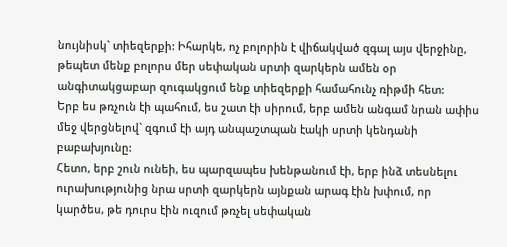նույնիսկ` տիեզերքի: Իհարկե, ոչ բոլորին է վիճակված զգալ այս վերջինը, թեպետ մենք բոլորս մեր սեփական սրտի զարկերն ամեն օր անգիտակցաբար զուգակցում ենք տիեզերքի համահունչ ռիթմի հետ:
Երբ ես թռչուն էի պահում, ես շատ էի սիրում, երբ ամեն անգամ նրան ափիս մեջ վերցնելով` զգում էի այդ անպաշտպան էակի սրտի կենդանի բաբախյունը:
Հետո, երբ շուն ունեի, ես պարզապես խենթանում էի, երբ ինձ տեսնելու ուրախությունից նրա սրտի զարկերն այնքան արագ էին խփում, որ կարծես, թե դուրս էին ուզում թռչել սեփական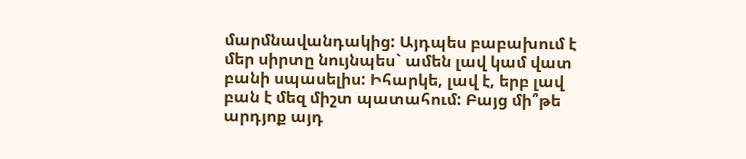մարմնավանդակից: Այդպես բաբախում է մեր սիրտը նույնպես` ամեն լավ կամ վատ բանի սպասելիս: Իհարկե, լավ է, երբ լավ բան է մեզ միշտ պատահում: Բայց մի՞թե արդյոք այդ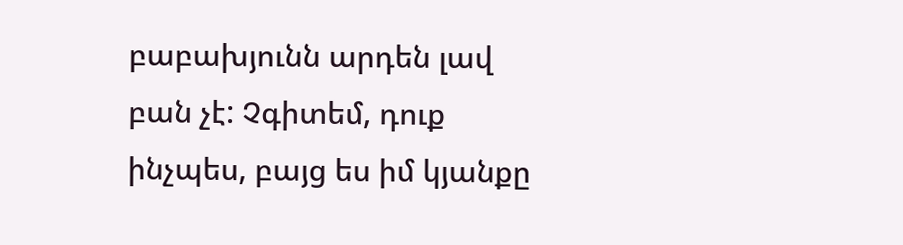բաբախյունն արդեն լավ բան չէ: Չգիտեմ, դուք ինչպես, բայց ես իմ կյանքը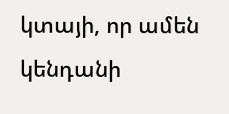կտայի, որ ամեն կենդանի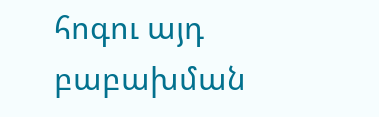հոգու այդ բաբախման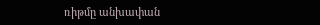ռիթմը անխափան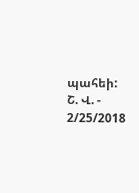պահեի:
Շ. Վ. - 2/25/2018